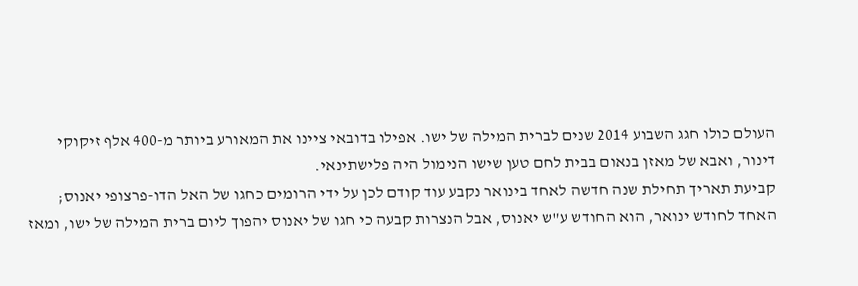העולם כולו חגג השבוע 2014 שנים לברית המילה של ישו. אפילו בדובאי ציינו את המאורע ביותר מ-400 אלף זיקוקי דינור, ואבא של מאזן בנאום בבית לחם טען שישו הנימול היה פלישתינאי.
קביעת תאריך תחילת שנה חדשה לאחד בינואר נקבע עוד קודם לכן על ידי הרומים כחגו של האל הדו-פרצופי יאנוס; האחד לחודש ינואר, הוא החודש ע"ש יאנוס, אבל הנצרות קבעה כי חגו של יאנוס יהפוך ליום ברית המילה של ישו, ומאז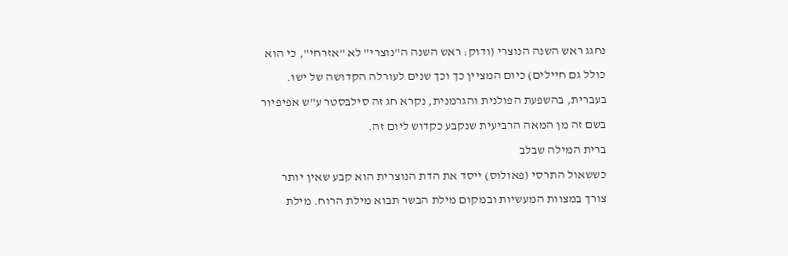נחגג ראש השנה הנוצרי (ודוק: ראש השנה ה"נוצרי" לא "אזרחי", כי הוא כולל גם חיילים) כיום המציין כך וכך שנים לעורלה הקדושה של ישו. בעברית, בהשפעת הפולנית והגרמנית, נקרא חג זה סילבסטר ע"ש אפיפיור בשם זה מן המאה הרביעית שנקבע כקדוש ליום זה.
ברית המילה שבלב
כששאול התרסי (פאולוס) ייסד את הדת הנוצרית הוא קבע שאין יותר צורך במצוות המעשיות ובמקום מילת הבשר תבוא מילת הרוח. מילת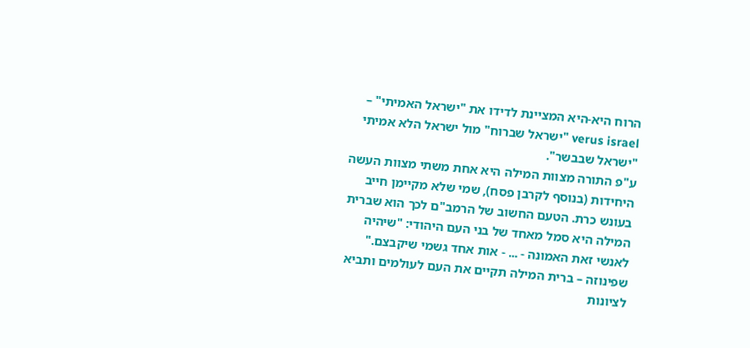הרוח היא-היא המציינת לדידו את "ישראל האמיתי" – verus israel "ישראל שברוח" מול ישראל הלא אמיתי "ישראל שבבשר".
ע"פ התורה מצוות המילה היא אחת משתי מצוות העשה היחידות (בנוסף לקרבן פסח), שמי שלא מקיימן חייב בעונש כרת. הטעם החשוב של הרמב"ם לכך הוא שברית המילה היא סמל מאחד של בני העם היהודי: "שיהיה לאנשי זאת האמונה - ... - אות אחד גשמי שיקבצם."
שפינוזה – ברית המילה תקיים את העם לעולמים ותביא לציונות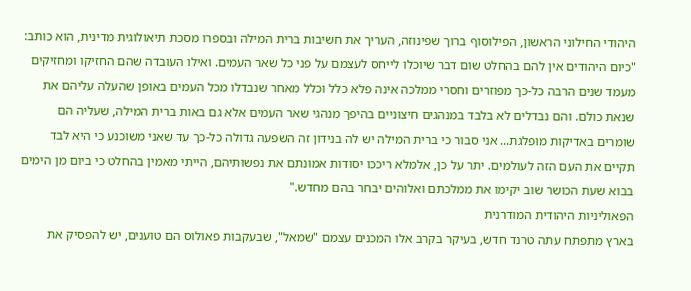היהודי החילוני הראשון, הפילוסוף ברוך שפינוזה, העריך את חשיבות ברית המילה ובספרו מסכת תיאולוגית מדינית, הוא כותב: "כיום היהודים אין להם בהחלט שום דבר שיוכלו לייחס לעצמם על פני כל שאר העמים. ואילו העובדה שהם החזיקו ומחזיקים מעמד שנים הרבה כל-כך מפוזרים וחסרי ממלכה אינה פלא כלל וכלל מאחר שנבדלו מכל העמים באופן שהעלה עליהם את שנאת כולם. והם נבדלים לא בלבד במנהגים חיצוניים בהיפך מנהגי שאר העמים אלא גם באות ברית המילה, שעליה הם שומרים באדיקות מופלגת... אני סבור כי ברית המילה יש לה בנידון זה השפעה גדולה כל-כך עד שאני משוכנע כי היא לבד תקיים את העם הזה לעולמים. יתר על כן, אלמלא ריככו יסודות אמונתם את נפשותיהם, הייתי מאמין בהחלט כי ביום מן הימים בבוא שעת הכושר שוב יקימו את ממלכתם ואלוהים יבחר בהם מחדש."
הפאוליניות היהודית המודרנית
בארץ מתפתח עתה טרנד חדש, בעיקר בקרב אלו המכנים עצמם "שמאל", שבעקבות פאולוס הם טוענים, יש להפסיק את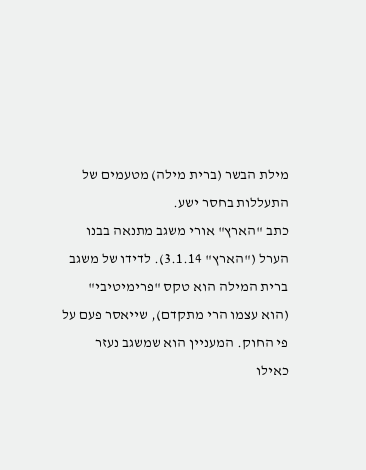מילת הבשר (ברית מילה) מטעמים של התעללות בחסר ישע.
כתב "הארץ" אורי משגב מתנאה בבנו הערל ("הארץ" 3.1.14). לדידו של משגב ברית המילה הוא טקס "פרימיטיבי" (הוא עצמו הרי מתקדם), שייאסר פעם על פי החוק. המעניין הוא שמשגב נעזר כאילו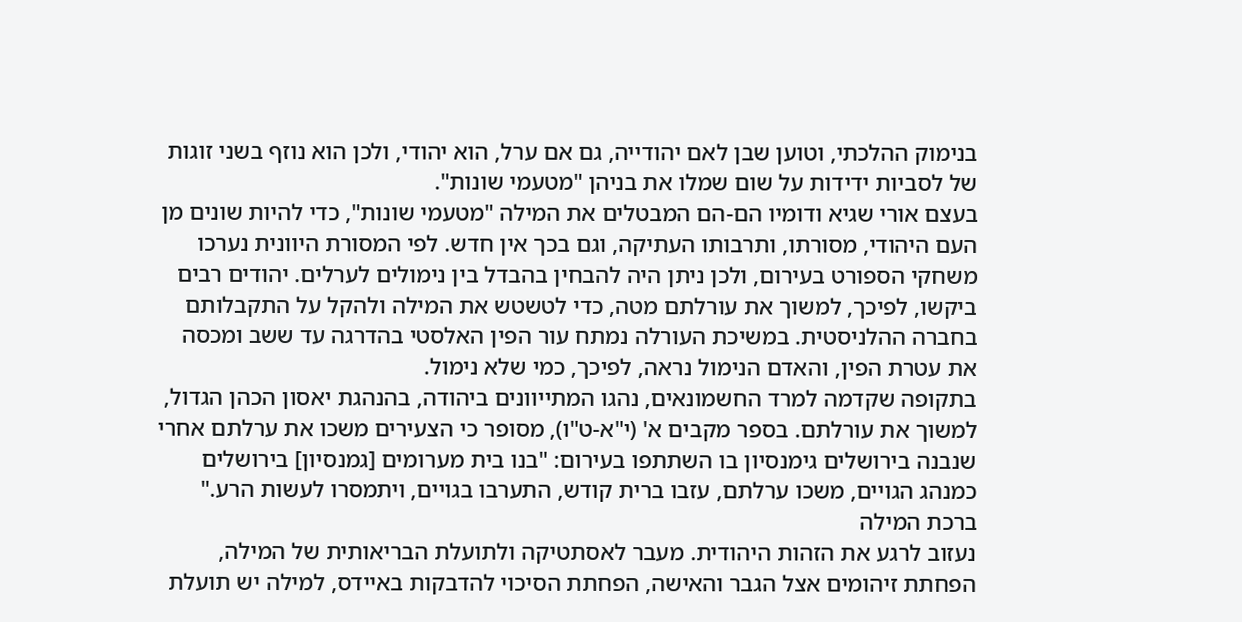בנימוק ההלכתי, וטוען שבן לאם יהודייה, גם אם ערל, הוא יהודי, ולכן הוא נוזף בשני זוגות של לסביות ידידות על שום שמלו את בניהן "מטעמי שונות".
בעצם אורי שגיא ודומיו הם-הם המבטלים את המילה "מטעמי שונות", כדי להיות שונים מן העם היהודי, מסורתו, ותרבותו העתיקה, וגם בכך אין חדש. לפי המסורת היוונית נערכו משחקי הספורט בעירום, ולכן ניתן היה להבחין בהבדל בין נימולים לערלים. יהודים רבים ביקשו, לפיכך, למשוך את עורלתם מטה, כדי לטשטש את המילה ולהקל על התקבלותם בחברה ההלניסטית. במשיכת העורלה נמתח עור הפין האלסטי בהדרגה עד ששב ומכסה את עטרת הפין, והאדם הנימול נראה, לפיכך, כמי שלא נימול.
בתקופה שקדמה למרד החשמונאים, נהגו המתייוונים ביהודה, בהנהגת יאסון הכהן הגדול, למשוך את עורלתם. בספר מקבים א' (י"א-ט"ו), מסופר כי הצעירים משכו את ערלתם אחרי שנבנה בירושלים גימנסיון בו השתתפו בעירום: "בנו בית מערומים [גמנסיון] בירושלים כמנהג הגויים, משכו ערלתם, עזבו ברית קודש, התערבו בגויים, ויתמסרו לעשות הרע."
ברכת המילה
נעזוב לרגע את הזהות היהודית. מעבר לאסתטיקה ולתועלת הבריאותית של המילה, הפחתת זיהומים אצל הגבר והאישה, הפחתת הסיכוי להדבקות באיידס, למילה יש תועלת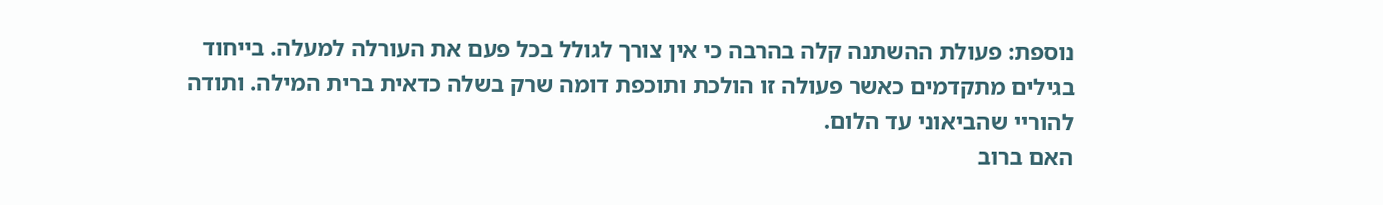נוספת: פעולת ההשתנה קלה בהרבה כי אין צורך לגולל בכל פעם את העורלה למעלה. בייחוד בגילים מתקדמים כאשר פעולה זו הולכת ותוכפת דומה שרק בשלה כדאית ברית המילה. ותודה להוריי שהביאוני עד הלום.
האם ברוב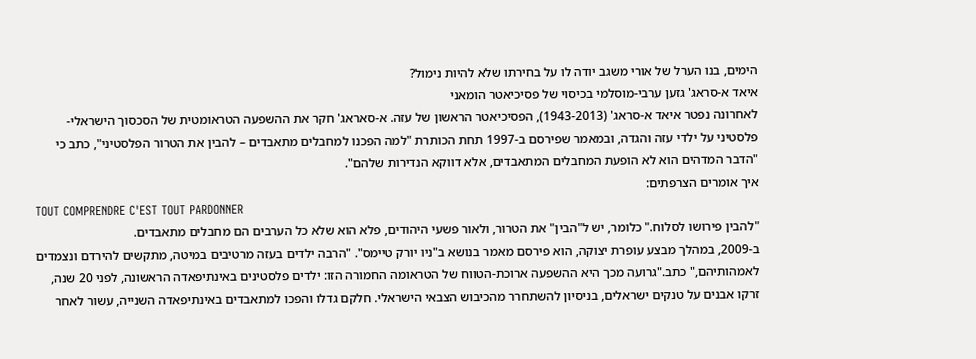הימים, בנו הערל של אורי משגב יודה לו על בחירתו שלא להיות נימול?
איאד א-סראג' גזען ערבי-מוסלמי בכיסוי של פסיכיאטר הומאני
לאחרונה נפטר איאד א-סראג' (1943-2013), הפסיכיאטר הראשון של עזה. א-סאראג' חקר את ההשפעה הטראומטית של הסכסוך הישראלי-פלסטיני על ילדי עזה והגדה, ובמאמר שפירסם ב-1997 תחת הכותרת "למה הפכנו למחבלים מתאבדים – להבין את הטרור הפלסטיני", כתב כי "הדבר המדהים הוא לא הופעת המחבלים המתאבדים, אלא דווקא הנדירות שלהם".
איך אומרים הצרפתים:
TOUT COMPRENDRE C'EST TOUT PARDONNER
"להבין פירושו לסלוח." כלומר, יש ל"הבין" את הטרור, ולאור פשעי היהודים, פלא הוא שלא כל הערבים הם מחבלים מתאבדים.
ב-2009, במהלך מבצע עופרת יצוקה, הוא פירסם מאמר בנושא ב"ניו יורק טיימס". "הרבה ילדים בעזה מרטיבים במיטה, מתקשים להירדם ונצמדים לאמהותיהם," כתב."גרועה מכך היא ההשפעה ארוכת-הטווח של הטראומה החמורה הזו: ילדים פלסטינים באינתיפאדה הראשונה, לפני 20 שנה, זרקו אבנים על טנקים ישראלים, בניסיון להשתחרר מהכיבוש הצבאי הישראלי. חלקם גדלו והפכו למתאבדים באינתיפאדה השנייה, עשור לאחר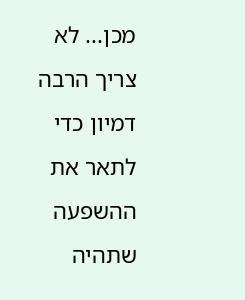מכן... לא צריך הרבה דמיון כדי לתאר את ההשפעה שתהיה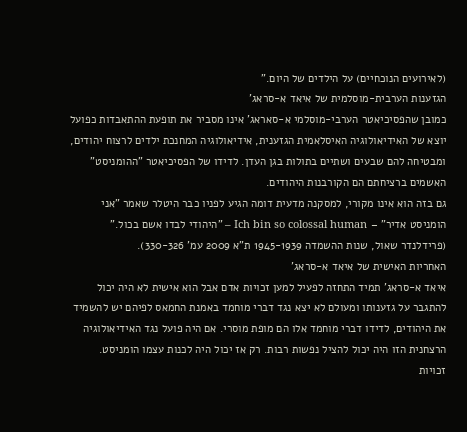(לאירועים הנוכחיים) על הילדים של היום."
הגזענות הערבית-מוסלמית של איאד א-סראג'
כמובן שהפסיכיאטר הערבי-מוסלמי א-סאראג' אינו מסביר את תופעת ההתאבדות כפועל יוצא של האידיאולוגיה האיסלאמית הגזענית, אידיאולוגיה המחנכת ילדים לרצוח יהודים, ומבטיחה להם שבעים ושתיים בתולות בגן העדן. לדידו של הפסיכיאטר "ההומניסט" האשמים ברציחתם הם הקורבנות היהודים.
גם בזה הוא אינו מקורי, למסקנה מדעית דומה הגיע לפניו כבר היטלר שאמר "אני הומניסט אדיר" – Ich bin so colossal human – "היהודי לבדו אשם בכול." (פרידלנדר שאול, שנות ההשמדה 1945-1939 ת"א 2009 עמ' 330-326).
האחריות האישית של איאד א-סראג'
איאד א-סראג' תמיד התחזה לפעיל למען זכויות אדם אבל הוא אישית לא היה יכול להתגבר על גזענותו ומעולם לא יצא נגד דברי מוחמד באמנת החמאס לפיהם יש להשמיד את היהודים, לדידו דברי מוחמד אלו הם מופת מוסרי. אם היה פועל נגד האידיאולוגיה הרצחנית הזו היה יכול להציל נפשות רבות. רק אז יכול היה לכנות עצמו הומניסט.
זכויות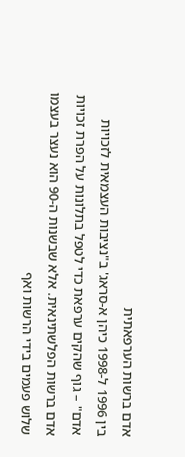אדם ברשות הערפאתית
בין 1996 ל-1998 כיהן א-סראג' ב"נציבות העצמאית לזכויות אדם" – גוף שהקים ערפאת כדי לטפל בתלונות על הפרת זכויות אדם ברשות הפלשתינאית. אלא שבשנות ה-90 הוא נעצר בעצמו שלוש פעמים בידי הרשות ואף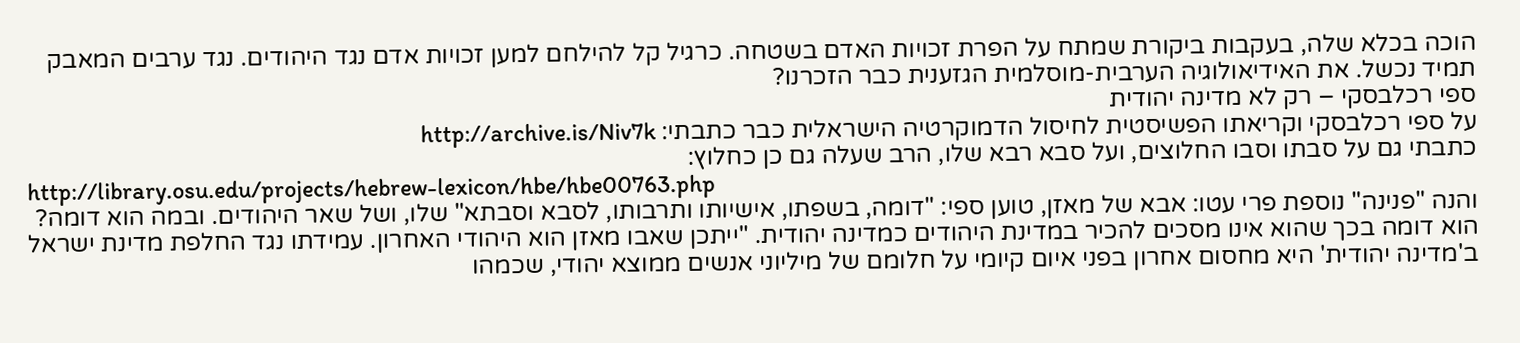הוכה בכלא שלה, בעקבות ביקורת שמתח על הפרת זכויות האדם בשטחה. כרגיל קל להילחם למען זכויות אדם נגד היהודים. נגד ערבים המאבק תמיד נכשל. את האידיאולוגיה הערבית-מוסלמית הגזענית כבר הזכרנו?
ספי רכלבסקי – רק לא מדינה יהודית
על ספי רכלבסקי וקריאתו הפשיסטית לחיסול הדמוקרטיה הישראלית כבר כתבתי: http://archive.is/Niv7k
כתבתי גם על סבתו וסבו החלוצים, ועל סבא רבא שלו, הרב שעלה גם כן כחלוץ:
http://library.osu.edu/projects/hebrew-lexicon/hbe/hbe00763.php
והנה "פנינה" נוספת פרי עטו: אבא של מאזן, טוען ספי: "דומה, בשפתו, אישיותו ותרבותו, לסבא וסבתא" שלו, ושל שאר היהודים. ובמה הוא דומה? הוא דומה בכך שהוא אינו מסכים להכיר במדינת היהודים כמדינה יהודית. "ייתכן שאבו מאזן הוא היהודי האחרון. עמידתו נגד החלפת מדינת ישראל ב'מדינה יהודית' היא מחסום אחרון בפני איום קיומי על חלומם של מיליוני אנשים ממוצא יהודי, שכמהו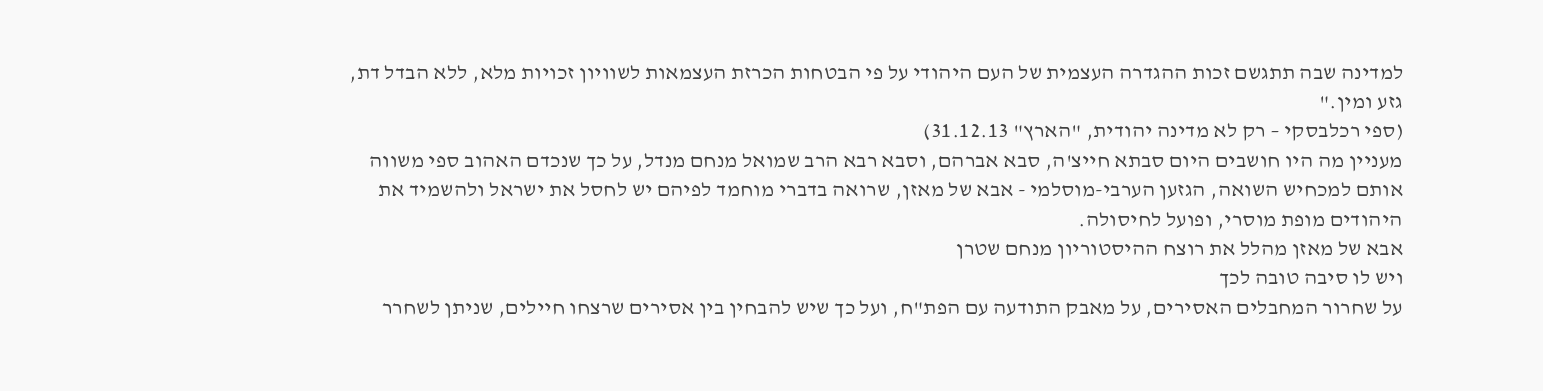למדינה שבה תתגשם זכות ההגדרה העצמית של העם היהודי על פי הבטחות הכרזת העצמאות לשוויון זכויות מלא, ללא הבדל דת, גזע ומין."
(ספי רכלבסקי – רק לא מדינה יהודית, "הארץ" 31.12.13)
מעניין מה היו חושבים היום סבתא חייצ'ה, סבא אברהם, וסבא רבא הרב שמואל מנחם מנדל, על כך שנכדם האהוב ספי משווה אותם למכחיש השואה, הגזען הערבי-מוסלמי - אבא של מאזן, שרואה בדברי מוחמד לפיהם יש לחסל את ישראל ולהשמיד את היהודים מופת מוסרי, ופועל לחיסולה.
אבא של מאזן מהלל את רוצח ההיסטוריון מנחם שטרן
ויש לו סיבה טובה לכך
על שחרור המחבלים האסירים, על מאבק התודעה עם הפת"ח, ועל כך שיש להבחין בין אסירים שרצחו חיילים, שניתן לשחרר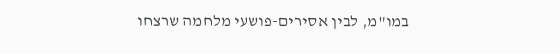במו"מ, לבין אסירים-פושעי מלחמה שרצחו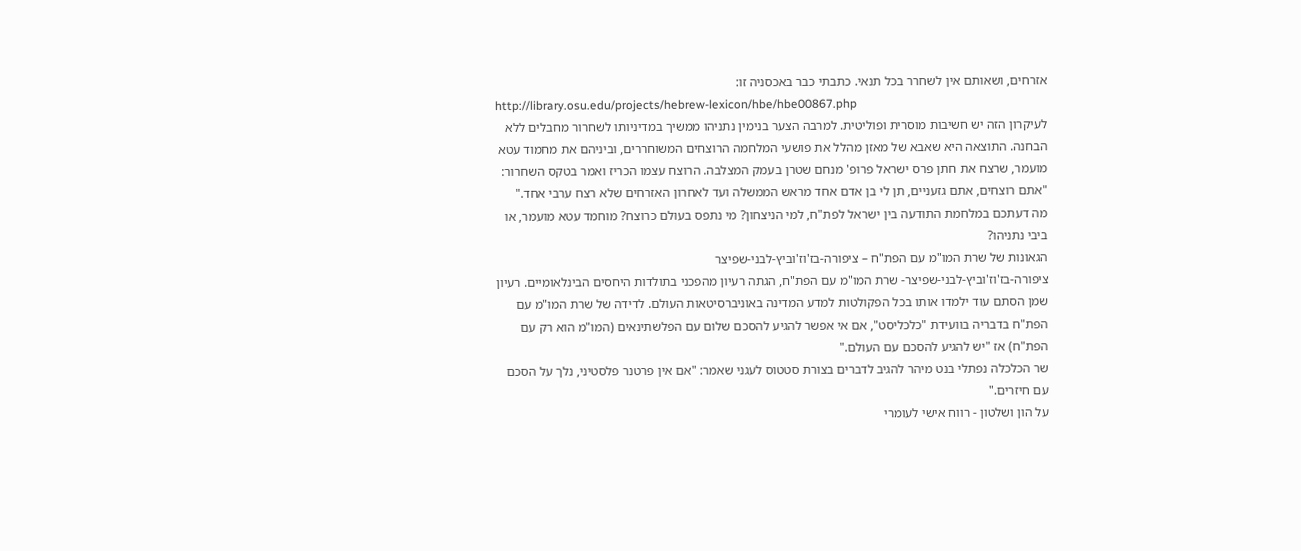אזרחים, ושאותם אין לשחרר בכל תנאי. כתבתי כבר באכסניה זו:
http://library.osu.edu/projects/hebrew-lexicon/hbe/hbe00867.php
לעיקרון הזה יש חשיבות מוסרית ופוליטית. למרבה הצער בנימין נתניהו ממשיך במדיניותו לשחרור מחבלים ללא הבחנה. התוצאה היא שאבא של מאזן מהלל את פושעי המלחמה הרוצחים המשוחררים, וביניהם את מחמוד עטא מועמר, שרצח את חתן פרס ישראל פרופ' מנחם שטרן בעמק המצלבה. הרוצח עצמו הכריז ואמר בטקס השחרור: "אתם רוצחים, אתם גזעניים, תן לי בן אדם אחד מראש הממשלה ועד לאחרון האזרחים שלא רצח ערבי אחד."
מה דעתכם במלחמת התודעה בין ישראל לפת"ח, למי הניצחון? מי נתפס בעולם כרוצח? מוחמד עטא מועמר, או ביבי נתניהו?
הגאונות של שרת המו"מ עם הפת"ח – ציפורה-בז'וז'וביץ-לבני-שפיצר
ציפורה-בז'וז'וביץ-לבני-שפיצר- שרת המו"מ עם הפת"ח, הגתה רעיון מהפכני בתולדות היחסים הבינלאומיים. רעיון שמן הסתם עוד ילמדו אותו בכל הפקולטות למדע המדינה באוניברסיטאות העולם. לדידה של שרת המו"מ עם הפת"ח בדבריה בוועידת "כלכליסט", אם אי אפשר להגיע להסכם שלום עם הפלשתינאים (המו"מ הוא רק עם הפת"ח) אז "יש להגיע להסכם עם העולם."
שר הכלכלה נפתלי בנט מיהר להגיב לדברים בצורת סטטוס לעגני שאמר: "אם אין פרטנר פלסטיני, נלך על הסכם עם חיזרים."
על הון ושלטון - רווח אישי לעומרי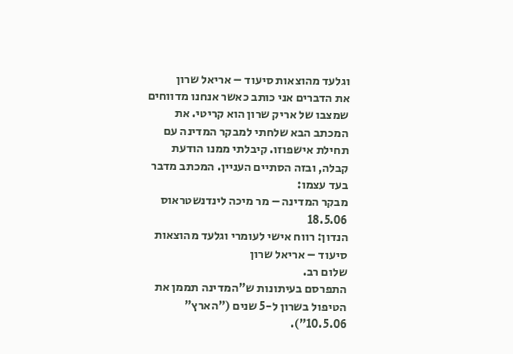וגלעד מהוצאות סיעוד – אריאל שרון
את הדברים אני כותב כאשר אנחנו מדווחים שמצבו של אריק שרון הוא קריטי. את המכתב הבא שלחתי למבקר המדינה עם תחילת אישפוזו. קיבלתי ממנו הודעת קבלה, ובזה הסתיים העניין. המכתב מדבר בעד עצמו:
מבקר המדינה – מר מיכה לינדנשטראוס 18.5.06
הנדון: רווח אישי לעומרי וגלעד מהוצאות סיעוד – אריאל שרון
שלום רב.
התפרסם בעיתונות ש"המדינה תממן את הטיפול בשרון ל-5 שנים ("הארץ" 10.5.06").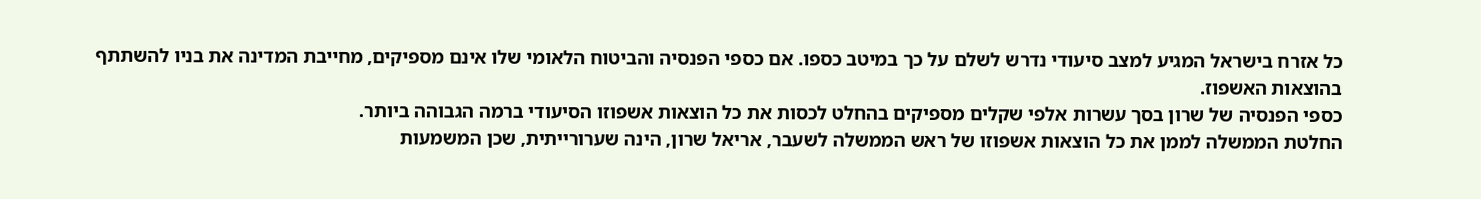כל אזרח בישראל המגיע למצב סיעודי נדרש לשלם על כך במיטב כספו. אם כספי הפנסיה והביטוח הלאומי שלו אינם מספיקים, מחייבת המדינה את בניו להשתתף בהוצאות האשפוז.
כספי הפנסיה של שרון בסך עשרות אלפי שקלים מספיקים בהחלט לכסות את כל הוצאות אשפוזו הסיעודי ברמה הגבוהה ביותר.
החלטת הממשלה לממן את כל הוצאות אשפוזו של ראש הממשלה לשעבר, אריאל שרון, הינה שערורייתית, שכן המשמעות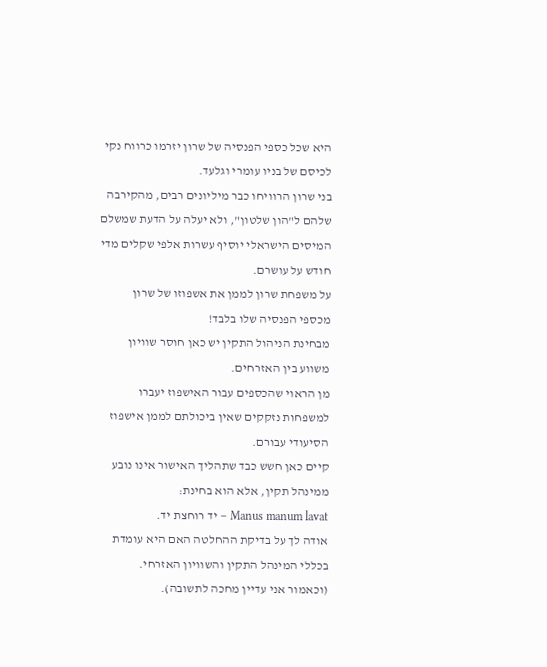היא שכל כספי הפנסיה של שרון יזרמו כרווח נקי לכיסם של בניו עומרי וגלעד.
בני שרון הרוויחו כבר מיליונים רבים, מהקירבה שלהם ל"הון שלטון", ולא יעלה על הדעת שמשלם המיסים הישראלי יוסיף עשרות אלפי שקלים מדי חודש על עושרם.
על משפחת שרון לממן את אשפוזו של שרון מכספי הפנסיה שלו בלבד!
מבחינת הניהול התקין יש כאן חוסר שוויון משווע בין האזרחים.
מן הראוי שהכספים עבור האישפוז יעברו למשפחות נזקקים שאין ביכולתם לממן אישפוז הסיעודי עבורם.
קיים כאן חשש כבד שתהליך האישור אינו נובע ממינהל תקין, אלא הוא בחינת:
Manus manum lavat – יד רוחצת יד.
אודה לך על בדיקת ההחלטה האם היא עומדת בכללי המינהל התקין והשוויון האזרחי.
(וכאמור אני עדיין מחכה לתשובה).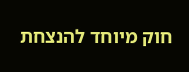חוק מיוחד להנצחת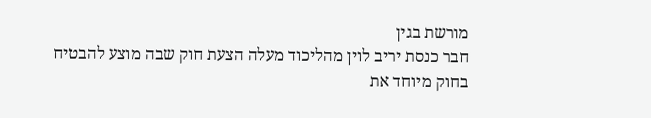מורשת בגין
חבר כנסת יריב לוין מהליכוד מעלה הצעת חוק שבה מוצע להבטיח בחוק מיוחד את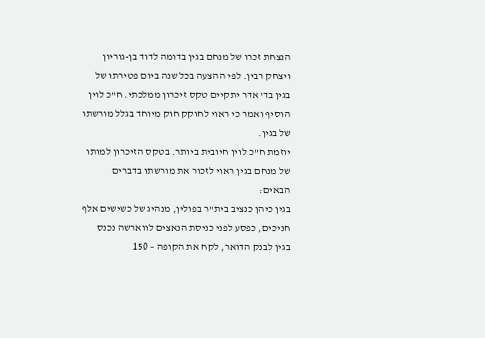הנצחת זכרו של מנחם בגין בדומה לדוד בן-גוריון ויצחק רבין. לפי ההצעה בכל שנה ביום פטירתו של בגין בד' אדר יתקיים טקס זיכרון ממלכתי. ח"כ לוין הוסיף ואמר כי ראוי לחוקק חוק מיוחד בגלל מורשתו של בגין.
יוזמת ח"כ לוין חיובית ביותר. בטקס הזיכרון למותו של מנחם בגין ראוי לזכור את מורשתו בדברים הבאים:
בגין כיהן כנציב בית"ר בפולין, מנהיג של כשישים אלף חניכים, כפסע לפני כניסת הנאצים לווארשה נכנס בגין לבנק הדואר, לקח את הקופה – 150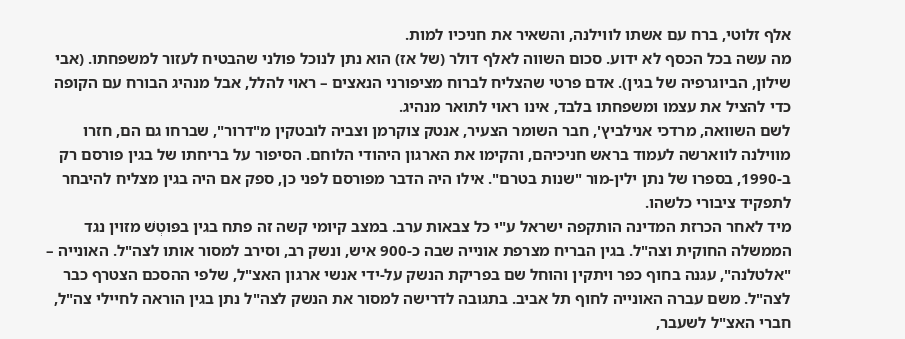אלף זלוטי, ברח עם אשתו לווילנה, והשאיר את חניכיו למות.
מה עשה בכל הכסף לא ידוע. סכום השווה לאלף דולר (של אז) הוא נתן לנוכל פולני שהבטיח לעזור למשפחתו. (אבי שילון, הביוגרפיה של בגין). אדם פרטי שהצליח לברוח מציפורני הנאצים – ראוי להלל, אבל מנהיג הבורח עם הקופה כדי להציל את עצמו ומשפחתו בלבד, אינו ראוי לתואר מנהיג.
לשם השוואה, מרדכי אנילביץ', חבר השומר הצעיר, אנטק צוקרמן וצביה לובטקין מ"דרור", שברחו גם הם, חזרו מווילנה לווארשה לעמוד בראש חניכיהם, והקימו את הארגון היהודי הלוחם. הסיפור על בריחתו של בגין פורסם רק ב-1990, בספרו של נתן ילין-מור "שנות בטרם". אילו היה הדבר מפורסם לפני כן, ספק אם היה בגין מצליח להיבחר לתפקיד ציבורי כלשהו.
מיד לאחר הכרזת המדינה הותקפה ישראל ע"י כל צבאות ערב. במצב קיומי קשה זה פתח בגין בפּוטְשׁ מזוין נגד הממשלה החוקית וצה"ל. בגין הבריח מצרפת אונייה שבה כ-900 איש, ונשק רב, וסירב למסור אותו לצה"ל. האונייה – "אלטלנה", עגנה בחוף כפר ויתקין והוחל שם בפריקת הנשק על-ידי אנשי ארגון האצ"ל, שלפי ההסכם הצטרף כבר לצה"ל. משם עברה האונייה לחוף תל אביב. בתגובה לדרישה למסור את הנשק לצה"ל נתן בגין הוראה לחיילי צה"ל, חברי האצ"ל לשעבר,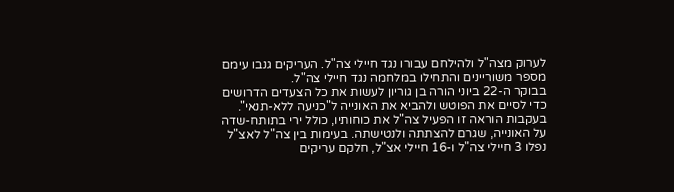לערוק מצה"ל ולהילחם עבורו נגד חיילי צה"ל. העריקים גנבו עימם מספר משוריינים והתחילו במלחמה נגד חיילי צה"ל.
בבוקר ה-22 ביוני הורה בן גוריון לעשות את כל הצעדים הדרושים כדי לסיים את הפוטש ולהביא את האונייה ל"כניעה ללא-תנאי". בעקבות הוראה זו הפעיל צה"ל את כוחותיו, כולל ירי בתותח-שדה על האונייה, שגרם להצתתה ולנטישתה. בעימות בין צה"ל לאצ"ל נפלו 3 חיילי צה"ל ו-16 חיילי אצ"ל, חלקם עריקים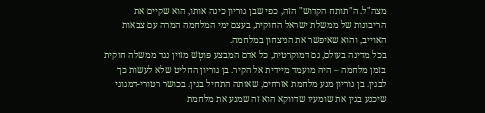מצה"ל. ה"תותח הקדוש" הזה, כפי שבן גוריון כינה אותו, הוא שקיים את הריבונות של ממשלת ישראל החוקית, בעצם ימי המלחמה המרה עם צבאות האוייב, והוא שאיפשר את הניצחון במלחמה.
בכל מדינה בעולם, גם דמוקרטית, כל אדם המבצע פּוטְשׁ מזוין נגד ממשלה חוקית בזמן מלחמה – היה מועמד מיידית אל הקיר. בן גוריון החליט שלא לעשות כך לבגין. בן גוריון מנע מלחמת אזרחים, שאותה התחיל בגין. בכושר רטורי-דמגוגי שיכנע בגין את שומעיו שדווקא הוא זה שמנע את מלחמת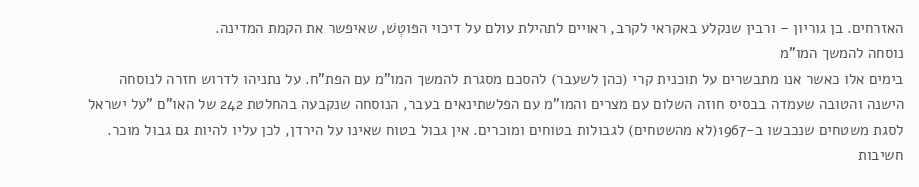האזרחים. בן גוריון – ורבין שנקלע באקראי לקרב, ראויים לתהילת עולם על דיכוי הפּוטְשׁ, שאיפשר את הקמת המדינה.
נוסחה להמשך המו"מ
בימים אלו כאשר אנו מתבשרים על תוכנית קרי (כהן לשעבר) להסכם מסגרת להמשך המו"מ עם הפת"ח. על נתניהו לדרוש חזרה לנוסחה הישנה והטובה שעמדה בבסיס חוזה השלום עם מצרים והמו"מ עם הפלשתינאים בעבר, הנוסחה שנקבעה בהחלטת 242 של האו"ם "על ישראל לסגת משטחים שנכבשו ב-1967(לא מהשטחים) לגבולות בטוחים ומוכרים. אין גבול בטוח שאינו על הירדן, לכן עליו להיות גם גבול מוכר.
חשיבות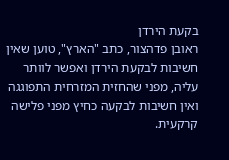בקעת הירדן
ראובן פדהצור, כתב "הארץ", טוען שאין חשיבות לבקעת הירדן ואפשר לוותר עליה, מפני שהחזית המזרחית התפוגגה ואין חשיבות לבקעה כחיץ מפני פלישה קרקעית.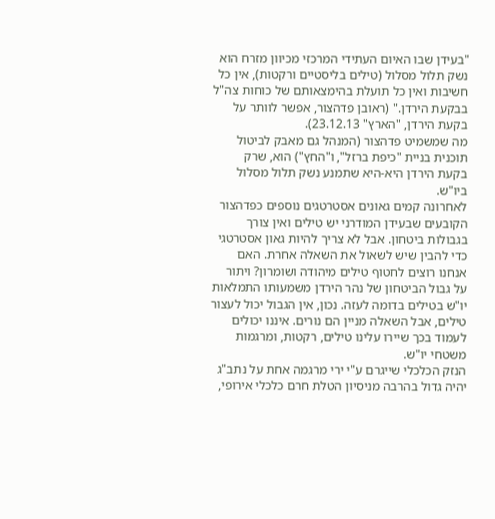"בעידן שבו האיום העתידי המרכזי מכיוון מזרח הוא נשק תלול מסלול (טילים בליסטיים ורקטות), אין כל חשיבות ואין כל תועלת בהימצאותם של כוחות צה"ל בבקעת הירדן." (ראובן פדהצור, אפשר לוותר על בקעת הירדן, "הארץ" 23.12.13).
מה שמשמיט פדהצור (המנהל גם מאבק לביטול תוכנית בניית "כיפת ברזל", ו"החץ") הוא, שרק בקעת הירדן היא-היא שתמנע נשק תלול מסלול ביו"ש.
לאחרונה קמים גאונים אסטרטגים נוספים כפדהצור הקובעים שבעידן המודרני יש טילים ואין צורך בגבולות ביטחון. אבל לא צריך להיות גאון אסטרטגי כדי להבין שיש לשאול את השאלה אחרת. האם אנחנו רוצים לחטוף טילים מיהודה ושומרון? ויתור על גבול הביטחון של נהר הירדן משמעותו התמלאות יו"ש בטילים בדומה לעזה. נכון, אין הגבול יכול לעצור טילים, אבל השאלה מניין הם נורים. איננו יכולים לעמוד בכך שיירו עלינו טילים, רקטות, ומרגמות משטחי יו"ש.
הנזק הכלכלי שייגרם ע"י ירי מרגמה אחת על נתב"ג יהיה גדול בהרבה מניסיון הטלת חרם כלכלי אירופי,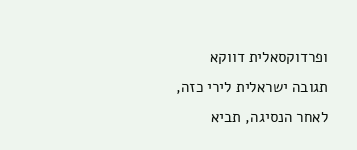ופרדוקסאלית דווקא תגובה ישראלית לירי כזה, לאחר הנסיגה, תביא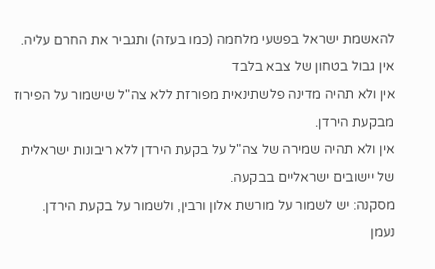להאשמת ישראל בפשעי מלחמה (כמו בעזה) ותגביר את החרם עליה.
אין גבול בטחון של צבא בלבד
אין ולא תהיה מדינה פלשתינאית מפורזת ללא צה"ל שישמור על הפירוז מבקעת הירדן.
אין ולא תהיה שמירה של צה"ל על בקעת הירדן ללא ריבונות ישראלית של יישובים ישראליים בבקעה.
מסקנה: יש לשמור על מורשת אלון ורבין, ולשמור על בקעת הירדן.
נעמן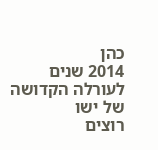כהן
2014 שנים לעורלה הקדושה של ישו
רוצים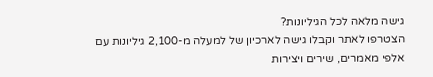גישה מלאה לכל הגיליונות?
הצטרפו לאתר וקבלו גישה לארכיון של למעלה מ-2,100 גיליונות עם אלפי מאמרים, שירים ויצירות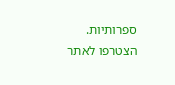ספרותיות.
הצטרפו לאתר